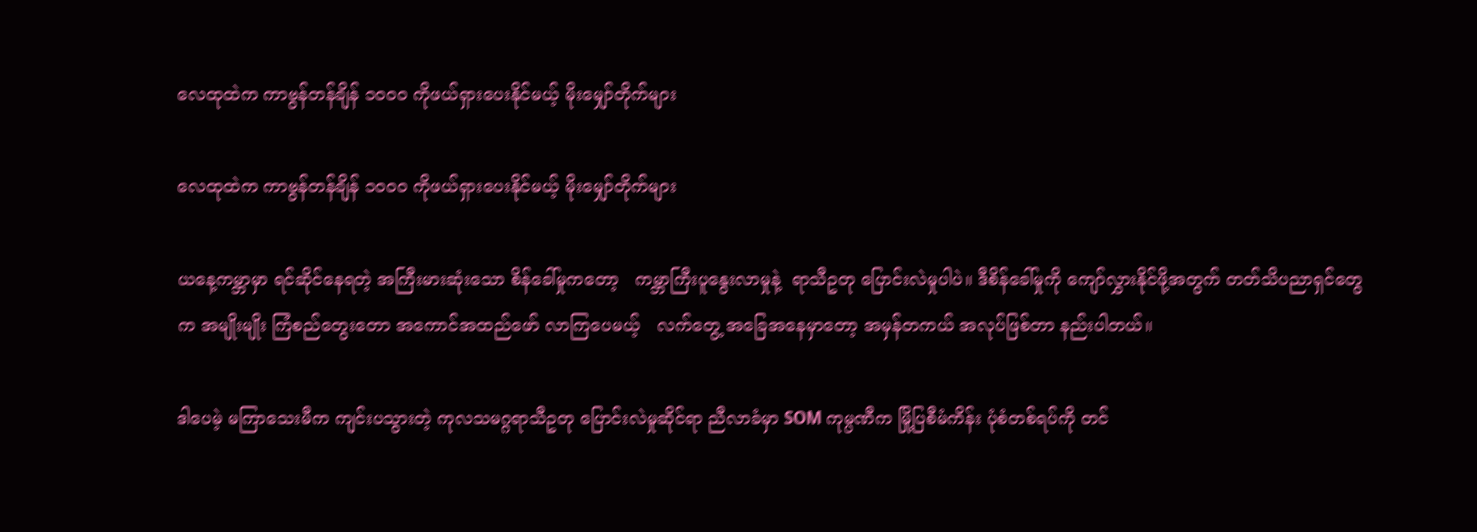လေထုထဲက ကာဗွန်တန်ချိန် ၁ဝဝဝ ကိုဖယ်ရှားပေးနိုင်မယ့် မိုးမျှော်တိုက်များ

လေထုထဲက ကာဗွန်တန်ချိန် ၁ဝဝဝ ကိုဖယ်ရှားပေးနိုင်မယ့် မိုးမျှော်တိုက်များ

ယနေ့ကမ္ဘာမှာ ရင်ဆိုင်နေရတဲ့ အကြီးမားဆုံးသော စိန်ခေါ်မှုကတော့   ကမ္ဘာကြီးပူနွေးလာမှုနဲ့  ရာသီဥတု ပြောင်းလဲမှုပါပဲ။ ဒီစိန်ခေါ်မှုကို ကျော်လွှားနိုင်ဖို့အတွက် တတ်သိပညာရှင်တွေက အမျိုးမျိုး ကြံစည်တွေးတော အကောင်အထည်ဖော် လာကြပေမယ့်   လက်တွေ့ အခြေအနေမှာတော့ အမှန်တကယ် အလုပ်ဖြစ်တာ နည်းပါတယ်။

ဒါပေမဲ့ မကြာသေးမီက ကျင်းပသွားတဲ့ ကုလသမဂ္ဂရာသီဥတု ပြောင်းလဲမှုဆိုင်ရာ ညီလာခံမှာ SOM ကုမ္ပဏီက မြို့ပြစီမံကိန်း ပုံစံတစ်ရပ်ကို တင်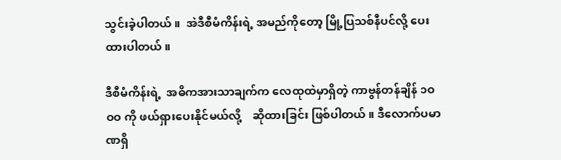သွင်းခဲ့ပါတယ်။  အဲဒီစီမံကိန်းရဲ့ အမည်ကိုတော့ မြို့ပြသစ်နီပင်လို့ ပေးထားပါတယ်။

ဒီစီမံကိန်းရဲ့  အဓိကအားသာချက်က လေထုထဲမှာရှိတဲ့ ကာဗွန်တန်ချိန် ၁ဝဝဝ ကို ဖယ်ရှားပေးနိုင်မယ်လို့    ဆိုထားခြင်း ဖြစ်ပါတယ်။ ဒီလောက်ပမာဏရှိ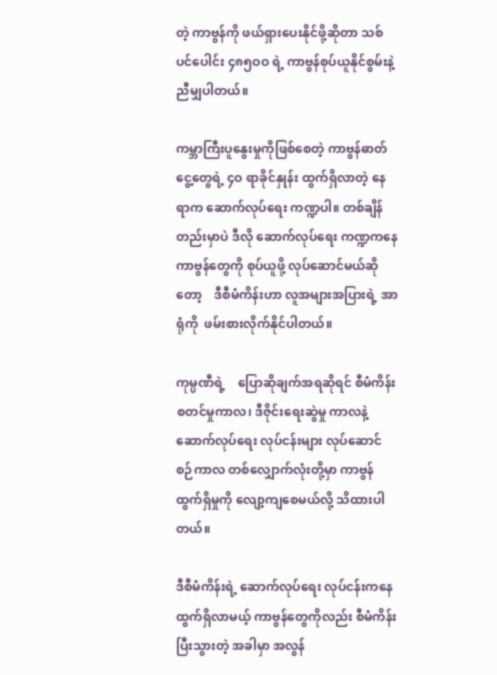တဲ့ ကာဗွန်ကို ဖယ်ရှားပေးနိုင်ဖို့ဆိုတာ သစ်ပင်ပေါင်း ၄၈၅ဝဝ ရဲ့ ကာဗွန်စုပ်ယူနိုင်စွမ်းနဲ့ ညီမျှပါတယ်။

ကမ္ဘာကြီးပူနွေးမှုကိုဖြစ်စေတဲ့ ကာဗွန်ဓာတ်ငွေ့တွေရဲ့ ၄ဝ ရာခိုင်နှုန်း ထွက်ရှိလာတဲ့ နေရာက ဆောက်လုပ်ရေး ကဏ္ဍပါ။ တစ်ချိန်တည်းမှာပဲ ဒီလို ဆောက်လုပ်ရေး ကဏ္ဍကနေ    ကာဗွန်တွေကို စုပ်ယူဖို့ လုပ်ဆောင်မယ်ဆိုတော့    ဒီစီမံကိန်းဟာ လူအများအပြားရဲ့ အာရုံကို  ဖမ်းစားလိုက်နိုင်ပါတယ်။

ကုမ္ပဏီရဲ့    ပြောဆိုချက်အရဆိုရင် စီမံကိန်းစတင်မှုကာလ၊ ဒီဇိုင်းရေးဆွဲမှု ကာလနဲ့ ဆောက်လုပ်ရေး လုပ်ငန်းများ လုပ်ဆောင်စဉ်ကာလ တစ်လျှောက်လုံးတို့မှာ ကာဗွန်ထွက်ရှိမှုကို လျော့ကျစေမယ်လို့ သိထားပါတယ်။

ဒီစီမံကိန်းရဲ့ ဆောက်လုပ်ရေး လုပ်ငန်းကနေ ထွက်ရှိလာမယ့် ကာဗွန်တွေကိုလည်း စီမံကိန်းပြီးသွားတဲ့ အခါမှာ အလွန်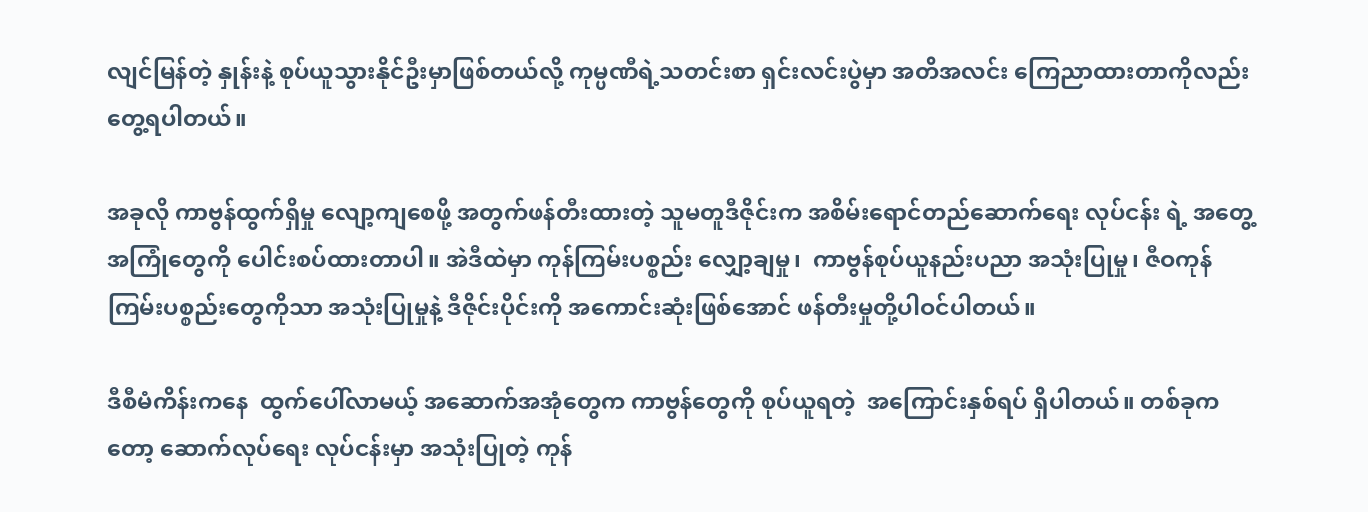လျင်မြန်တဲ့ နှုန်းနဲ့ စုပ်ယူသွားနိုင်ဦးမှာဖြစ်တယ်လို့ ကုမ္ပဏီရဲ့သတင်းစာ ရှင်းလင်းပွဲမှာ အတိအလင်း ကြေညာထားတာကိုလည်း တွေ့ရပါတယ်။

အခုလို ကာဗွန်ထွက်ရှိမှု လျော့ကျစေဖို့ အတွက်ဖန်တီးထားတဲ့ သူမတူဒီဇိုင်းက အစိမ်းရောင်တည်ဆောက်ရေး လုပ်ငန်း ရဲ့ အတွေ့အကြုံတွေကို ပေါင်းစပ်ထားတာပါ။ အဲဒီထဲမှာ ကုန်ကြမ်းပစ္စည်း လျှော့ချမှု၊  ကာဗွန်စုပ်ယူနည်းပညာ အသုံးပြုမှု၊ ဇီဝကုန်ကြမ်းပစ္စည်းတွေကိုသာ အသုံးပြုမှုနဲ့ ဒီဇိုင်းပိုင်းကို အကောင်းဆုံးဖြစ်အောင် ဖန်တီးမှုတို့ပါဝင်ပါတယ်။

ဒီစီမံကိန်းကနေ  ထွက်ပေါ်လာမယ့် အဆောက်အအုံတွေက ကာဗွန်တွေကို စုပ်ယူရတဲ့  အကြောင်းနှစ်ရပ် ရှိပါတယ်။ တစ်ခုကတော့ ဆောက်လုပ်ရေး လုပ်ငန်းမှာ အသုံးပြုတဲ့ ကုန်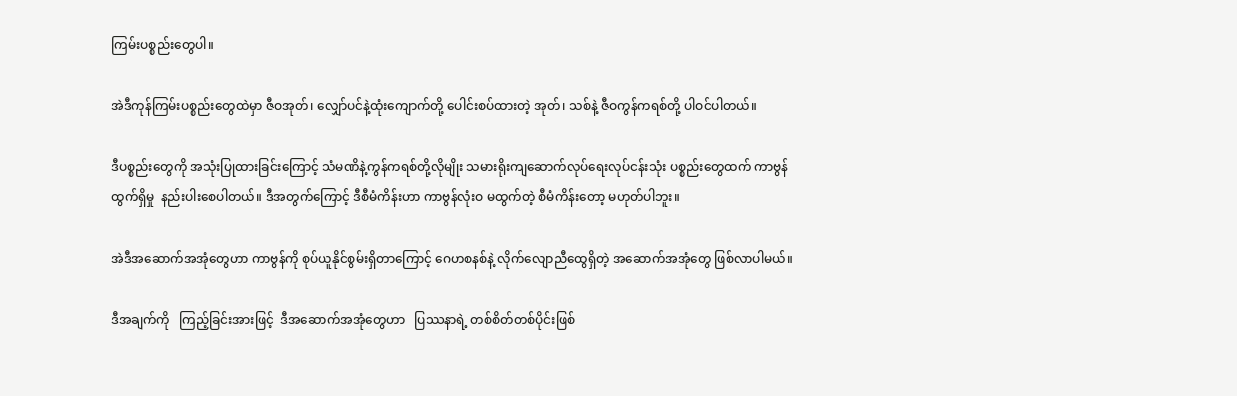ကြမ်းပစ္စည်းတွေပါ။

အဲဒီကုန်ကြမ်းပစ္စည်းတွေထဲမှာ ဇီဝအုတ်၊ လျှော်ပင်နဲ့ထုံးကျောက်တို့ ပေါင်းစပ်ထားတဲ့ အုတ်၊ သစ်နဲ့ ဇီဝကွန်ကရစ်တို့ ပါဝင်ပါတယ်။

ဒီပစ္စည်းတွေကို အသုံးပြုထားခြင်းကြောင့် သံမဏိနဲ့ကွန်ကရစ်တို့လိုမျိုး သမားရိုးကျဆောက်လုပ်ရေးလုပ်ငန်းသုံး ပစ္စည်းတွေထက် ကာဗွန်ထွက်ရှိမှု  နည်းပါးစေပါတယ်။ ဒီအတွက်ကြောင့် ဒီစီမံကိန်းဟာ ကာဗွန်လုံးဝ မထွက်တဲ့ စီမံကိန်းတော့ မဟုတ်ပါဘူး။

အဲဒီအဆောက်အအုံတွေဟာ ကာဗွန်ကို စုပ်ယူနိုင်စွမ်းရှိတာကြောင့် ဂေဟစနစ်နဲ့ လိုက်လျောညီထွေရှိတဲ့ အဆောက်အအုံတွေ ဖြစ်လာပါမယ်။

ဒီအချက်ကို   ကြည့်ခြင်းအားဖြင့်  ဒီအဆောက်အအုံတွေဟာ   ပြဿနာရဲ့ တစ်စိတ်တစ်ပိုင်းဖြစ်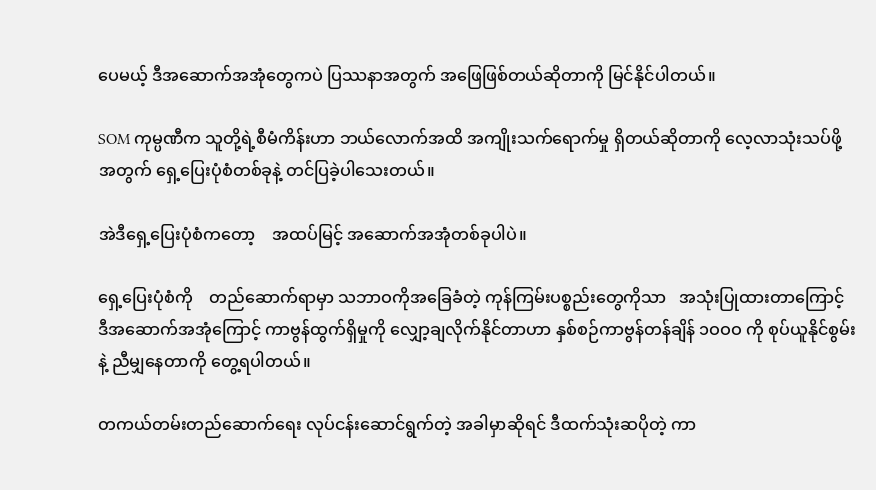ပေမယ့် ဒီအဆောက်အအုံတွေကပဲ ပြဿနာအတွက် အဖြေဖြစ်တယ်ဆိုတာကို မြင်နိုင်ပါတယ်။

SOM ကုမ္ပဏီက သူတို့ရဲ့စီမံကိန်းဟာ ဘယ်လောက်အထိ အကျိုးသက်ရောက်မှု ရှိတယ်ဆိုတာကို လေ့လာသုံးသပ်ဖို့ အတွက် ရှေ့ပြေးပုံစံတစ်ခုနဲ့ တင်ပြခဲ့ပါသေးတယ်။

အဲဒီရှေ့ပြေးပုံစံကတော့    အထပ်မြင့် အဆောက်အအုံတစ်ခုပါပဲ။

ရှေ့ပြေးပုံစံကို    တည်ဆောက်ရာမှာ သဘာဝကိုအခြေခံတဲ့ ကုန်ကြမ်းပစ္စည်းတွေကိုသာ   အသုံးပြုထားတာကြောင့် ဒီအဆောက်အအုံကြောင့် ကာဗွန်ထွက်ရှိမှုကို လျှော့ချလိုက်နိုင်တာဟာ နှစ်စဉ်ကာဗွန်တန်ချိန် ၁ဝဝဝ ကို စုပ်ယူနိုင်စွမ်းနဲ့ ညီမျှနေတာကို တွေ့ရပါတယ်။

တကယ်တမ်းတည်ဆောက်ရေး လုပ်ငန်းဆောင်ရွက်တဲ့ အခါမှာဆိုရင် ဒီထက်သုံးဆပိုတဲ့ ကာ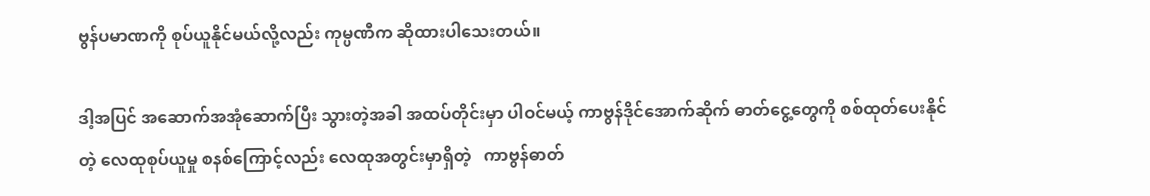ဗွန်ပမာဏကို စုပ်ယူနိုင်မယ်လို့လည်း ကုမ္ပဏီက ဆိုထားပါသေးတယ်။

ဒါ့အပြင် အဆောက်အအုံဆောက်ပြီး သွားတဲ့အခါ အထပ်တိုင်းမှာ ပါဝင်မယ့် ကာဗွန်ဒိုင်အောက်ဆိုက် ဓာတ်ငွေ့တွေကို စစ်ထုတ်ပေးနိုင်တဲ့ လေထုစုပ်ယူမှု စနစ်ကြောင့်လည်း လေထုအတွင်းမှာရှိတဲ့   ကာဗွန်ဓာတ်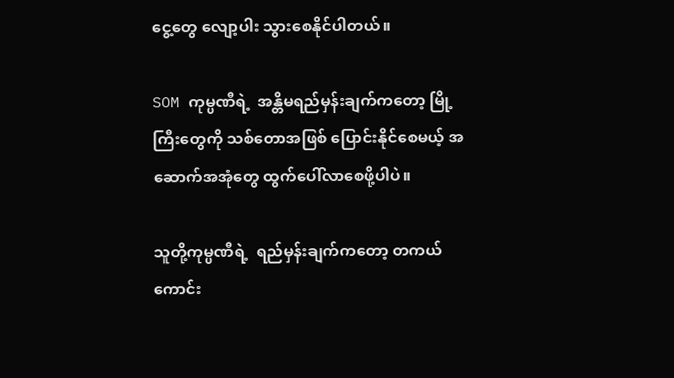ငွေ့တွေ လျော့ပါး သွားစေနိုင်ပါတယ်။

SOM ကုမ္ပဏီရဲ့  အန္တိမရည်မှန်းချက်ကတော့ မြို့ကြီးတွေကို သစ်တောအဖြစ် ပြောင်းနိုင်စေမယ့် အဆောက်အအုံတွေ ထွက်ပေါ်လာစေဖို့ပါပဲ။

သူတို့ကုမ္ပဏီရဲ့  ရည်မှန်းချက်ကတော့ တကယ်ကောင်း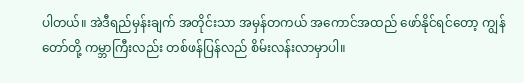ပါတယ်။ အဲဒီရည်မှန်းချက် အတိုင်းသာ အမှန်တကယ် အကောင်အထည် ဖော်နိုင်ရင်တော့ ကျွန်တော်တို့ ကမ္ဘာကြီးလည်း တစ်ဖန်ပြန်လည် စိမ်းလန်းလာမှာပါ။